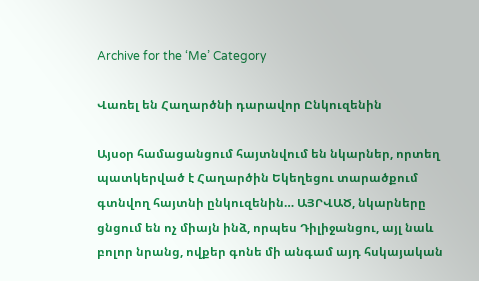Archive for the ‘Me’ Category

Վառել են Հաղարծնի դարավոր Ընկուզենին

Այսօր համացանցում հայտնվում են նկարներ, որտեղ պատկերված է Հաղարծին Եկեղեցու տարածքում գտնվող հայտնի ընկուզենին… ԱՅՐՎԱԾ, նկարները ցնցում են ոչ միայն ինձ, որպես Դիլիջանցու, այլ նաև բոլոր նրանց, ովքեր գոնե մի անգամ այդ հսկայական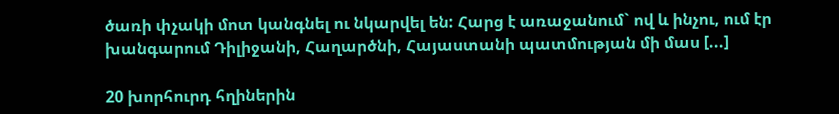ծառի փչակի մոտ կանգնել ու նկարվել են: Հարց է առաջանում` ով և ինչու, ում էր խանգարում Դիլիջանի, Հաղարծնի, Հայաստանի պատմության մի մաս [...]

20 խորհուրդ հղիներին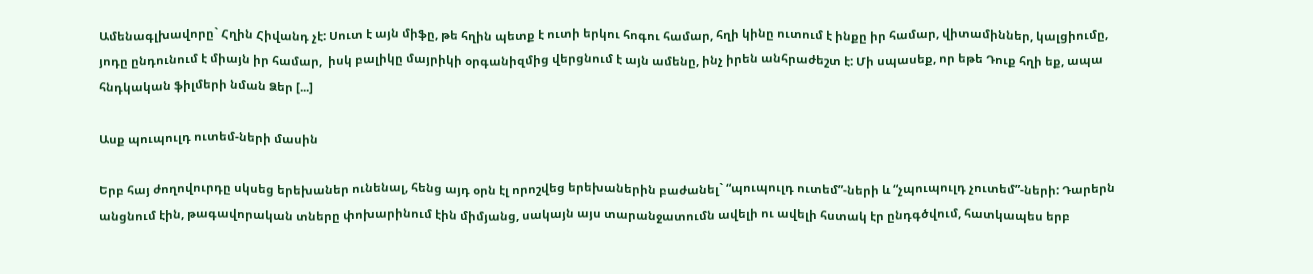Ամենագլխավորը` Հղին Հիվանդ չէ: Սուտ է այն միֆը, թե հղին պետք է ուտի երկու հոգու համար, հղի կինը ուտում է ինքը իր համար, վիտամիններ, կալցիումը, յոդը ընդունում է միայն իր համար,  իսկ բալիկը մայրիկի օրգանիզմից վերցնում է այն ամենը, ինչ իրեն անհրաժեշտ է: Մի սպասեք, որ եթե Դուք հղի եք, ապա հնդկական ֆիլմերի նման Ձեր [...]

Ասք պուպուլդ ուտեմ-ների մասին

Երբ հայ ժողովուրդը սկսեց երեխաներ ունենալ, հենց այդ օրն էլ որոշվեց երեխաներին բաժանել` “պուպուլդ ուտեմ”-ների և “չպուպուլդ չուտեմ”-ների: Դարերն անցնում էին, թագավորական տները փոխարինում էին միմյանց, սակայն այս տարանջատումն ավելի ու ավելի հստակ էր ընդգծվում, հատկապես երբ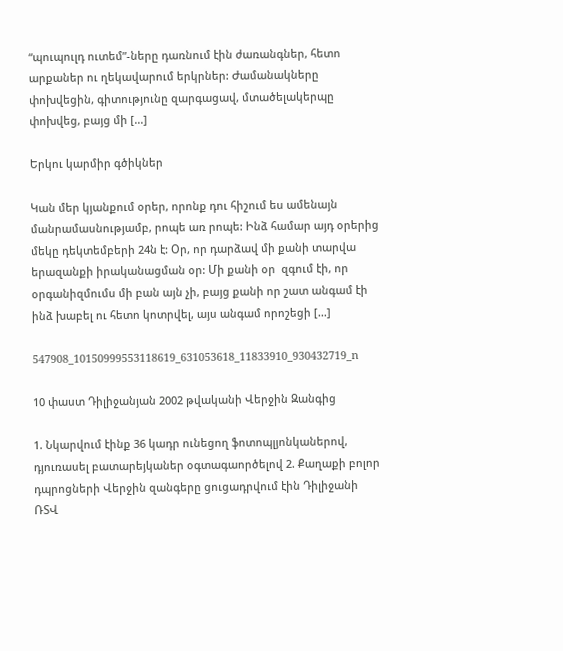“պուպուլդ ուտեմ”-ները դառնում էին ժառանգներ, հետո արքաներ ու ղեկավարում երկրներ: Ժամանակները փոխվեցին, գիտությունը զարգացավ, մտածելակերպը փոխվեց, բայց մի [...]

Երկու կարմիր գծիկներ

Կան մեր կյանքում օրեր, որոնք դու հիշում ես ամենայն մանրամասնությամբ, րոպե առ րոպե: Ինձ համար այդ օրերից մեկը դեկտեմբերի 24ն է: Օր, որ դարձավ մի քանի տարվա երազանքի իրականացման օր: Մի քանի օր  զգում էի, որ օրգանիզմումս մի բան այն չի, բայց քանի որ շատ անգամ էի ինձ խաբել ու հետո կոտրվել, այս անգամ որոշեցի [...]

547908_10150999553118619_631053618_11833910_930432719_n

10 փաստ Դիլիջանյան 2002 թվականի Վերջին Զանգից

1. Նկարվում էինք 36 կադր ունեցող ֆոտոպլյոնկաներով, դյուռասել բատարեյկաներ օգտագաործելով 2. Քաղաքի բոլոր դպրոցների Վերջին զանգերը ցուցադրվում էին Դիլիջանի ՌՏՎ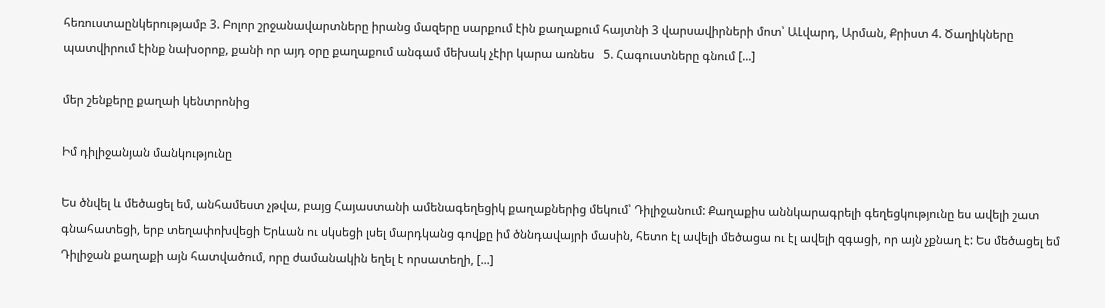հեռուստաընկերությամբ 3. Բոլոր շրջանավարտները իրանց մազերը սարքում էին քաղաքում հայտնի 3 վարսավիրների մոտ՝ ԱԼվարդ, Արման, Քրիստ 4. Ծաղիկները պատվիրում էինք նախօրոք, քանի որ այդ օրը քաղաքում անգամ մեխակ չէիր կարա առնես   5. Հագուստները գնում [...]

մեր շենքերը քաղաի կենտրոնից

Իմ դիլիջանյան մանկությունը

Ես ծնվել և մեծացել եմ, անհամեստ չթվա, բայց Հայաստանի ամենագեղեցիկ քաղաքներից մեկում՝ Դիլիջանում: Քաղաքիս աննկարագրելի գեղեցկությունը ես ավելի շատ գնահատեցի, երբ տեղափոխվեցի Երևան ու սկսեցի լսել մարդկանց գովքը իմ ծննդավայրի մասին, հետո էլ ավելի մեծացա ու էլ ավելի զգացի, որ այն չքնաղ է: Ես մեծացել եմ Դիլիջան քաղաքի այն հատվածում, որը ժամանակին եղել է որսատեղի, [...]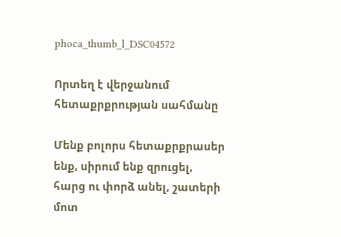phoca_thumb_l_DSC04572

Որտեղ է վերջանում հետաքրքրության սահմանը

Մենք բոլորս հետաքրքրասեր ենք, սիրում ենք զրուցել, հարց ու փորձ անել, շատերի մոտ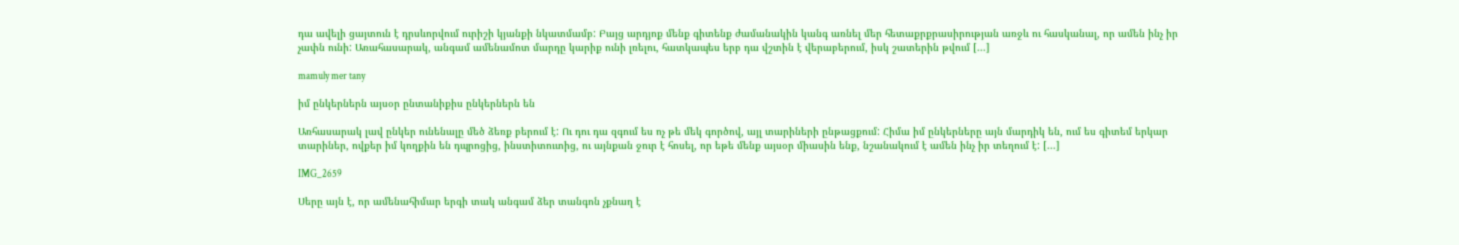դա ավելի ցայտուն է դրսևորվում ուրիշի կյանքի նկատմամբ: Բայց արդյոք մենք գիտենք ժամանակին կանգ առնել մեր հետաքրքրասիրության առջև ու հասկանալ, որ ամեն ինչ իր չափն ունի: Առահասարակ, անգամ ամենամոտ մարդը կարիք ունի լռելու, հատկապես երբ դա վշտին է վերաբերում, իսկ շատերին թվում [...]

mamuly mer tany

իմ ընկերներն այսօր ընտանիքիս ընկերներն են

Առհասարակ լավ ընկեր ունենալը մեծ ձեռք բերում է: Ու դու դա զգում ես ոչ թե մեկ գործով, այլ տարիների ընթացքում: Հիմա իմ ընկերները այն մարդիկ են, ում ես գիտեմ երկար տարիներ, ովքեր իմ կողքին են դպրոցից, ինստիտուտից, ու այնքան ջուր է հոսել, որ եթե մենք այսօր միասին ենք, նշանակում է ամեն ինչ իր տեղում է: [...]

IMG_2659

Սերը այն է, որ ամենահիմար երգի տակ անգամ ձեր տանգոն չքնաղ է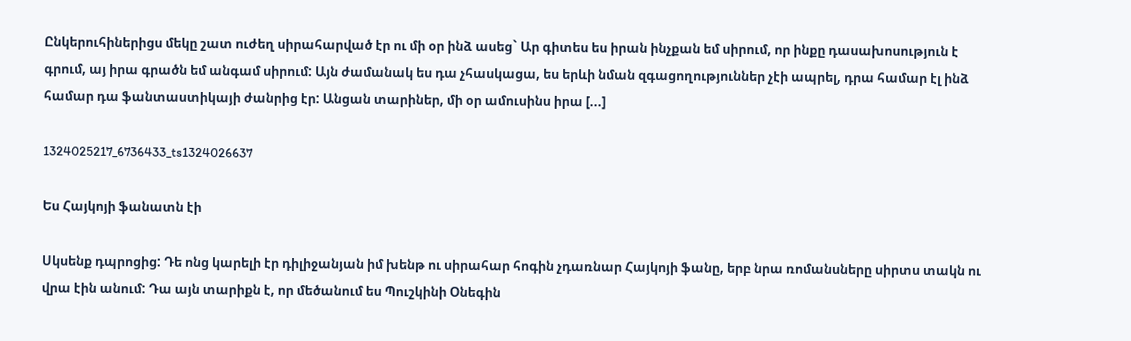Ընկերուհիներիցս մեկը շատ ուժեղ սիրահարված էր ու մի օր ինձ ասեց` Ար գիտես ես իրան ինչքան եմ սիրում, որ ինքը դասախոսություն է գրում, այ իրա գրածն եմ անգամ սիրում: Այն ժամանակ ես դա չհասկացա, ես երևի նման զգացողություններ չէի ապրել, դրա համար էլ ինձ համար դա ֆանտաստիկայի ժանրից էր: Անցան տարիներ, մի օր ամուսինս իրա [...]

1324025217_6736433_ts1324026637

Ես Հայկոյի ֆանատն էի

Սկսենք դպրոցից: Դե ոնց կարելի էր դիլիջանյան իմ խենթ ու սիրահար հոգին չդառնար Հայկոյի ֆանը, երբ նրա ռոմանսները սիրտս տակն ու վրա էին անում: Դա այն տարիքն է, որ մեծանում ես Պուշկինի Օնեգին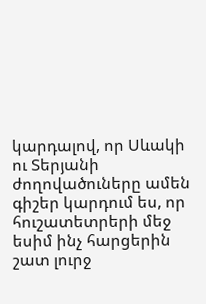կարդալով, որ Սևակի ու Տերյանի ժողովածուները ամեն գիշեր կարդում ես, որ հուշատետրերի մեջ եսիմ ինչ հարցերին շատ լուրջ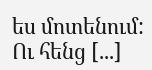ես մոտենում: Ու հենց [...]